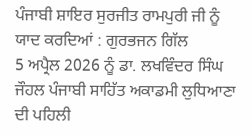ਪੰਜਾਬੀ ਸ਼ਾਇਰ ਸੁਰਜੀਤ ਰਾਮਪੁਰੀ ਜੀ ਨੂੰ ਯਾਦ ਕਰਦਿਆਂ : ਗੁਰਭਜਨ ਗਿੱਲ
5 ਅਪ੍ਰੈਲ 2026 ਨੂੰ ਡਾ. ਲਖਵਿੰਦਰ ਸਿੰਘ ਜੌਹਲ ਪੰਜਾਬੀ ਸਾਹਿੱਤ ਅਕਾਡਮੀ ਲੁਧਿਆਣਾ ਦੀ ਪਹਿਲੀ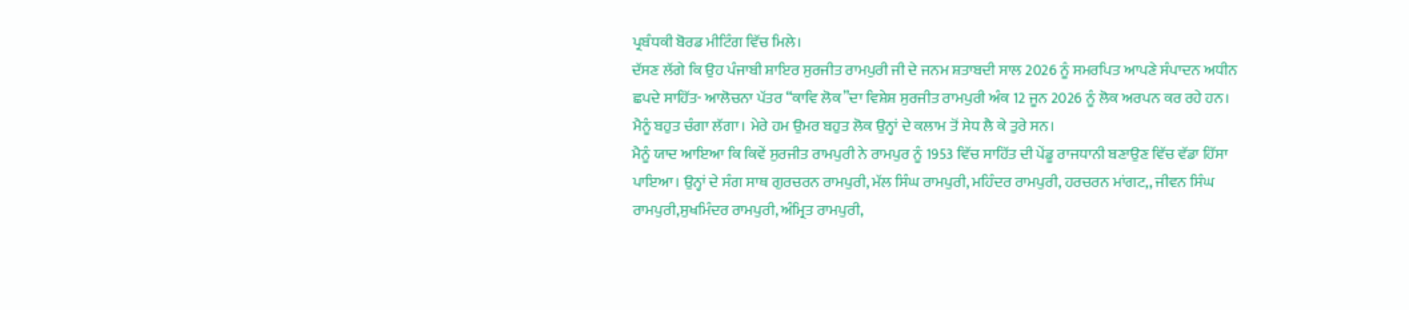ਪ੍ਰਬੰਧਕੀ ਬੋਰਡ ਮੀਟਿੰਗ ਵਿੱਚ ਮਿਲੇ।
ਦੱਸਣ ਲੱਗੇ ਕਿ ਉਹ ਪੰਜਾਬੀ ਸ਼ਾਇਰ ਸੁਰਜੀਤ ਰਾਮਪੁਰੀ ਜੀ ਦੇ ਜਨਮ ਸ਼ਤਾਬਦੀ ਸਾਲ 2026 ਨੂੰ ਸਮਰਪਿਤ ਆਪਣੇ ਸੰਪਾਦਨ ਅਧੀਨ ਛਪਦੇ ਸਾਹਿੱਤ- ਆਲੋਚਨਾ ਪੱਤਰ “ਕਾਵਿ ਲੋਕ”ਦਾ ਵਿਸ਼ੇਸ਼ ਸੁਰਜੀਤ ਰਾਮਪੁਰੀ ਅੰਕ 12 ਜੂਨ 2026 ਨੂੰ ਲੋਕ ਅਰਪਨ ਕਰ ਰਹੇ ਹਨ।
ਮੈਨੂੰ ਬਹੁਤ ਚੰਗਾ ਲੱਗਾ। ਮੇਰੇ ਹਮ ਉਮਰ ਬਹੁਤ ਲੋਕ ਉਨ੍ਹਾਂ ਦੇ ਕਲਾਮ ਤੋਂ ਸੇਧ ਲੈ ਕੇ ਤੁਰੇ ਸਨ।
ਮੈਨੂੰ ਯਾਦ ਆਇਆ ਕਿ ਕਿਵੇਂ ਸੁਰਜੀਤ ਰਾਮਪੁਰੀ ਨੇ ਰਾਮਪੁਰ ਨੂੰ 1953 ਵਿੱਚ ਸਾਹਿੱਤ ਦੀ ਪੇਂਡੂ ਰਾਜਧਾਨੀ ਬਣਾਉਣ ਵਿੱਚ ਵੱਡਾ ਹਿੱਸਾ ਪਾਇਆ। ਉਨ੍ਹਾਂ ਦੇ ਸੰਗ ਸਾਥ ਗੁਰਚਰਨ ਰਾਮਪੁਰੀ, ਮੱਲ ਸਿੰਘ ਰਾਮਪੁਰੀ, ਮਹਿੰਦਰ ਰਾਮਪੁਰੀ, ਹਰਚਰਨ ਮਾਂਗਟ,, ਜੀਵਨ ਸਿੰਘ ਰਾਮਪੁਰੀ,ਸੁਖਮਿੰਦਰ ਰਾਮਪੁਰੀ, ਅੰਮ੍ਰਿਤ ਰਾਮਪੁਰੀ,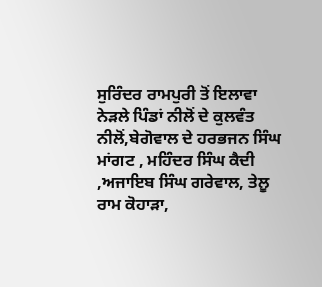ਸੁਰਿੰਦਰ ਰਾਮਪੁਰੀ ਤੋਂ ਇਲਾਵਾ ਨੇੜਲੇ ਪਿੰਡਾਂ ਨੀਲੋਂ ਦੇ ਕੁਲਵੰਤ ਨੀਲੋਂ,ਬੇਗੋਵਾਲ ਦੇ ਹਰਭਜਨ ਸਿੰਘ ਮਾਂਗਟ , ਮਹਿੰਦਰ ਸਿੰਘ ਕੈਦੀ ,ਅਜਾਇਬ ਸਿੰਘ ਗਰੇਵਾਲ, ਤੇਲੂ ਰਾਮ ਕੋਹਾੜਾ,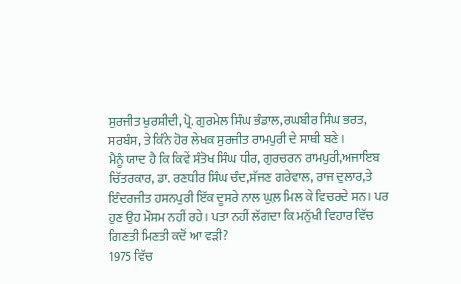ਸੁਰਜੀਤ ਖੁਰਸ਼ੀਦੀ, ਪ੍ਰੋ. ਗੁਰਮੇਲ ਸਿੰਘ ਭੰਡਾਲ,ਰਘਬੀਰ ਸਿੰਘ ਭਰਤ, ਸਰਬੰਸ, ਤੇ ਕਿੰਨੇ ਹੋਰ ਲੇਖਕ ਸੁਰਜੀਤ ਰਾਮਪੁਰੀ ਦੇ ਸਾਥੀ ਬਣੇ।
ਮੈਨੂੰ ਯਾਦ ਹੈ ਕਿ ਕਿਵੇਂ ਸੰਤੋਖ ਸਿੰਘ ਧੀਰ, ਗੁਰਚਰਨ ਰਾਮਪੁਰੀ,ਅਜਾਇਬ ਚਿੱਤਰਕਾਰ, ਡਾ. ਰਣਧੀਰ ਸਿੰਘ ਚੰਦ,ਸੱਜਣ ਗਰੇਵਾਲ, ਰਾਜ ਦੁਲਾਰ,ਤੇ ਇੰਦਰਜੀਤ ਹਸਨਪੁਰੀ ਇੱਕ ਦੂਸਰੇ ਨਾਲ ਘੁਲ਼ ਮਿਲ ਕੇ ਵਿਚਰਦੇ ਸਨ। ਪਰ ਹੁਣ ਉਹ ਮੌਸਮ ਨਹੀਂ ਰਹੇ। ਪਤਾ ਨਹੀਂ ਲੱਗਦਾ ਕਿ ਮਨੁੱਖੀ ਵਿਹਾਰ ਵਿੱਚ ਗਿਣਤੀ ਮਿਣਤੀ ਕਦੋਂ ਆ ਵੜੀ?
1975 ਵਿੱਚ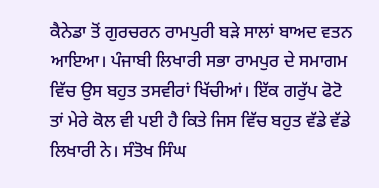ਕੈਨੇਡਾ ਤੋਂ ਗੁਰਚਰਨ ਰਾਮਪੁਰੀ ਬੜੇ ਸਾਲਾਂ ਬਾਅਦ ਵਤਨ ਆਇਆ। ਪੰਜਾਬੀ ਲਿਖਾਰੀ ਸਭਾ ਰਾਮਪੁਰ ਦੇ ਸਮਾਗਮ ਵਿੱਚ ਉਸ ਬਹੁਤ ਤਸਵੀਰਾਂ ਖਿੱਚੀਆਂ। ਇੱਕ ਗਰੁੱਪ ਫੋਟੋ ਤਾਂ ਮੇਰੇ ਕੋਲ ਵੀ ਪਈ ਹੈ ਕਿਤੇ ਜਿਸ ਵਿੱਚ ਬਹੁਤ ਵੱਡੇ ਵੱਡੇ ਲਿਖਾਰੀ ਨੇ। ਸੰਤੋਖ ਸਿੰਘ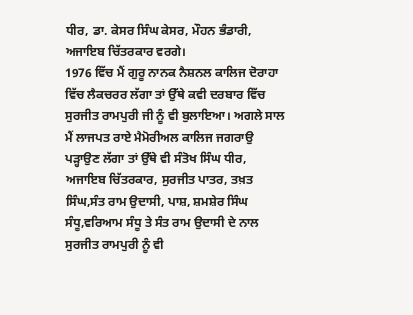ਧੀਰ, ਡਾ. ਕੇਸਰ ਸਿੰਘ ਕੇਸਰ, ਮੌਹਨ ਭੰਡਾਰੀ, ਅਜਾਇਬ ਚਿੱਤਰਕਾਰ ਵਰਗੇ।
1976 ਵਿੱਚ ਮੈਂ ਗੁਰੂ ਨਾਨਕ ਨੈਸ਼ਨਲ ਕਾਲਿਜ ਦੋਰਾਹਾ ਵਿੱਚ ਲੈਕਚਰਰ ਲੱਗਾ ਤਾਂ ਉੱਥੇ ਕਵੀ ਦਰਬਾਰ ਵਿੱਚ ਸੁਰਜੀਤ ਰਾਮਪੁਰੀ ਜੀ ਨੂੰ ਵੀ ਬੁਲਾਇਆ। ਅਗਲੇ ਸਾਲ ਮੈਂ ਲਾਜਪਤ ਰਾਏ ਮੈਮੋਰੀਅਲ ਕਾਲਿਜ ਜਗਰਾਉ ਪੜ੍ਹਾਉਣ ਲੱਗਾ ਤਾਂ ਉੱਥੇ ਵੀ ਸੰਤੋਖ ਸਿੰਘ ਧੀਰ, ਅਜਾਇਬ ਚਿੱਤਰਕਾਰ, ਸੁਰਜੀਤ ਪਾਤਰ, ਤਖ਼ਤ ਸਿੰਘ,ਸੰਤ ਰਾਮ ਉਦਾਸੀ, ਪਾਸ਼, ਸ਼ਮਸ਼ੇਰ ਸਿੰਘ ਸੰਧੂ,ਵਰਿਆਮ ਸੰਧੂ ਤੇ ਸੰਤ ਰਾਮ ਉਦਾਸੀ ਦੇ ਨਾਲ ਸੁਰਜੀਤ ਰਾਮਪੁਰੀ ਨੂੰ ਵੀ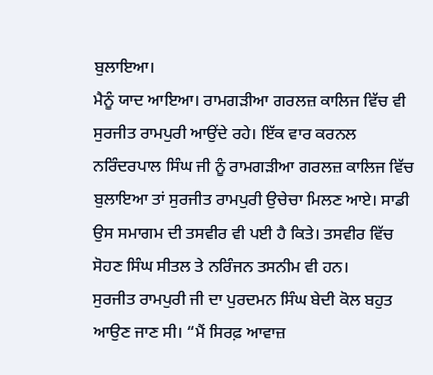ਬੁਲਾਇਆ।
ਮੈਨੂੰ ਯਾਦ ਆਇਆ। ਰਾਮਗੜੀਆ ਗਰਲਜ਼ ਕਾਲਿਜ ਵਿੱਚ ਵੀ ਸੁਰਜੀਤ ਰਾਮਪੁਰੀ ਆਉਂਦੇ ਰਹੇ। ਇੱਕ ਵਾਰ ਕਰਨਲ ਨਰਿੰਦਰਪਾਲ ਸਿੰਘ ਜੀ ਨੂੰ ਰਾਮਗੜੀਆ ਗਰਲਜ਼ ਕਾਲਿਜ ਵਿੱਚ ਬੁਲਾਇਆ ਤਾਂ ਸੁਰਜੀਤ ਰਾਮਪੁਰੀ ਉਚੇਚਾ ਮਿਲਣ ਆਏ। ਸਾਡੀ ਉਸ ਸਮਾਗਮ ਦੀ ਤਸਵੀਰ ਵੀ ਪਈ ਹੈ ਕਿਤੇ। ਤਸਵੀਰ ਵਿੱਚ ਸੋਹਣ ਸਿੰਘ ਸੀਤਲ ਤੇ ਨਰਿੰਜਨ ਤਸਨੀਮ ਵੀ ਹਨ।
ਸੁਰਜੀਤ ਰਾਮਪੁਰੀ ਜੀ ਦਾ ਪੁਰਦਮਨ ਸਿੰਘ ਬੇਦੀ ਕੋਲ ਬਹੁਤ ਆਉਣ ਜਾਣ ਸੀ। “ਮੈਂ ਸਿਰਫ਼ ਆਵਾਜ਼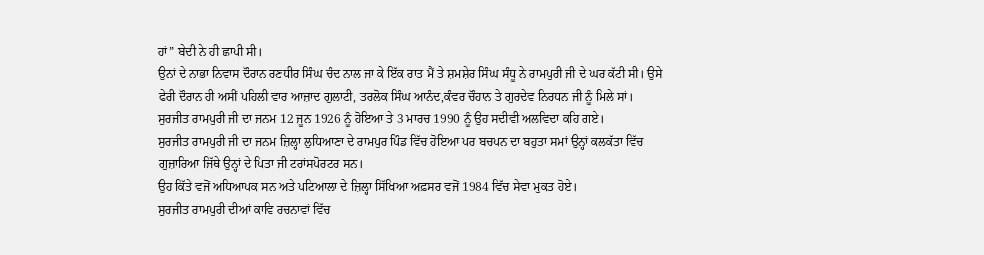ਹਾਂ” ਬੇਦੀ ਨੇ ਹੀ ਛਾਪੀ ਸੀ।
ਉਨਾਂ ਦੇ ਨਾਭਾ ਨਿਵਾਸ ਦੌਰਾਨ ਰਣਧੀਰ ਸਿੰਘ ਚੰਦ ਨਾਲ ਜਾ ਕੇ ਇੱਕ ਰਾਤ ਮੈਂ ਤੇ ਸ਼ਮਸ਼ੇਰ ਸਿੰਘ ਸੰਧੂ ਨੇ ਰਾਮਪੁਰੀ ਜੀ ਦੇ ਘਰ ਕੱਟੀ ਸੀ। ਉਸੇ ਫੇਰੀ ਦੌਰਾਨ ਹੀ ਅਸੀਂ ਪਹਿਲੀ ਵਾਰ ਆਜ਼ਾਦ ਗੁਲਾਟੀ, ਤਰਲੋਕ ਸਿੰਘ ਆਨੰਦ,ਕੰਵਰ ਚੌਹਾਨ ਤੇ ਗੁਰਦੇਵ ਨਿਰਧਨ ਜੀ ਨੂੰ ਮਿਲੇ ਸਾਂ।
ਸੁਰਜੀਤ ਰਾਮਪੁਰੀ ਜੀ ਦਾ ਜਨਮ 12 ਜੂਨ 1926 ਨੂੰ ਹੋਇਆ ਤੇ 3 ਮਾਰਚ 1990 ਨੂੰ ਉਹ ਸਦੀਵੀ ਅਲਵਿਦਾ ਕਹਿ ਗਏ।
ਸੁਰਜੀਤ ਰਾਮਪੁਰੀ ਜੀ ਦਾ ਜਨਮ ਜ਼ਿਲ੍ਹਾ ਲੁਧਿਆਣਾ ਦੇ ਰਾਮਪੁਰ ਪਿੰਡ ਵਿੱਚ ਹੋਇਆ ਪਰ ਬਚਪਨ ਦਾ ਬਹੁਤਾ ਸਮਾਂ ਉਨ੍ਹਾਂ ਕਲਕੱਤਾ ਵਿੱਚ ਗੁਜ਼ਾਰਿਆ ਜਿੱਥੇ ਉਨ੍ਹਾਂ ਦੇ ਪਿਤਾ ਜੀ ਟਰਾਂਸਪੋਰਟਰ ਸਨ।
ਉਹ ਕਿੱਤੇ ਵਜੋਂ ਅਧਿਆਪਕ ਸਨ ਅਤੇ ਪਟਿਆਲਾ ਦੇ ਜ਼ਿਲ੍ਹਾ ਸਿੱਖਿਆ ਅਫ਼ਸਰ ਵਜੋਂ 1984 ਵਿੱਚ ਸੇਵਾ ਮੁਕਤ ਹੋਏ।
ਸੁਰਜੀਤ ਰਾਮਪੁਰੀ ਦੀਆਂ ਕਾਵਿ ਰਚਨਾਵਾਂ ਵਿੱਚ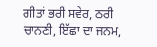ਗੀਤਾਂ ਭਰੀ ਸਵੇਰ, ਠਰੀ ਚਾਨਣੀ, ਇੱਛਾ ਦਾ ਜਨਮ,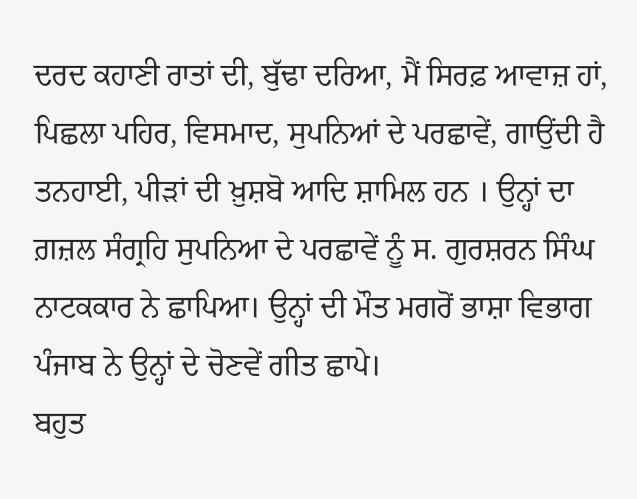ਦਰਦ ਕਹਾਣੀ ਰਾਤਾਂ ਦੀ, ਬੁੱਢਾ ਦਰਿਆ, ਮੈਂ ਸਿਰਫ਼ ਆਵਾਜ਼ ਹਾਂ, ਪਿਛਲਾ ਪਹਿਰ, ਵਿਸਮਾਦ, ਸੁਪਨਿਆਂ ਦੇ ਪਰਛਾਵੇਂ, ਗਾਉਂਦੀ ਹੈ ਤਨਹਾਈ, ਪੀੜਾਂ ਦੀ ਖ਼ੁਸ਼ਬੋ ਆਦਿ ਸ਼ਾਮਿਲ ਹਨ । ਉਨ੍ਹਾਂ ਦਾ ਗ਼ਜ਼ਲ ਸੰਗ੍ਰਹਿ ਸੁਪਨਿਆ ਦੇ ਪਰਛਾਵੇਂ ਨੂੰ ਸ. ਗੁਰਸ਼ਰਨ ਸਿੰਘ ਨਾਟਕਕਾਰ ਨੇ ਛਾਪਿਆ। ਉਨ੍ਹਾਂ ਦੀ ਮੌਤ ਮਗਰੋਂ ਭਾਸ਼ਾ ਵਿਭਾਗ ਪੰਜਾਬ ਨੇ ਉਨ੍ਹਾਂ ਦੇ ਚੋਣਵੇਂ ਗੀਤ ਛਾਪੇ।
ਬਹੁਤ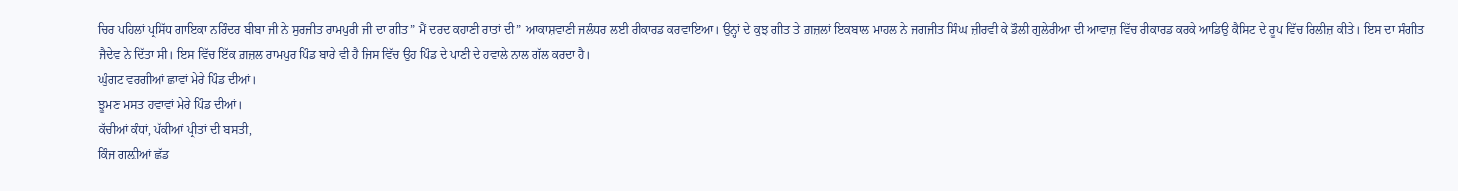ਚਿਰ ਪਹਿਲਾਂ ਪ੍ਰਸਿੱਧ ਗਾਇਕਾ ਨਰਿੰਦਰ ਬੀਬਾ ਜੀ ਨੇ ਸੁਰਜੀਤ ਰਾਮਪੁਰੀ ਜੀ ਦਾ ਗੀਤ” ਮੈਂ ਦਰਦ ਕਹਾਣੀ ਰਾਤਾਂ ਦੀ” ਆਕਾਸ਼ਵਾਣੀ ਜਲੰਧਰ ਲਈ ਰੀਕਾਰਡ ਕਰਵਾਇਆ। ਉਨ੍ਹਾਂ ਦੇ ਕੁਝ ਗੀਤ ਤੇ ਗ਼ਜ਼ਲਾਂ ਇਕਬਾਲ ਮਾਹਲ ਨੇ ਜਗਜੀਤ ਸਿੰਘ ਜ਼ੀਰਵੀ ਕੇ ਡੌਲੀ ਗੁਲੇਰੀਆ ਦੀ ਆਵਾਜ਼ ਵਿੱਚ ਰੀਕਾਰਡ ਕਰਕੇ ਆਡਿਉ ਕੈਸਿਟ ਦੇ ਰੂਪ ਵਿੱਚ ਰਿਲੀਜ਼ ਕੀਤੇ। ਇਸ ਦਾ ਸੰਗੀਤ ਜੈਦੇਵ ਨੇ ਦਿੱਤਾ ਸੀ। ਇਸ ਵਿੱਚ ਇੱਕ ਗ਼ਜ਼ਲ ਰਾਮਪੁਰ ਪਿੰਡ ਬਾਰੇ ਵੀ ਹੈ ਜਿਸ ਵਿੱਚ ਉਹ ਪਿੰਡ ਦੇ ਪਾਣੀ ਦੇ ਹਵਾਲੇ ਨਾਲ ਗੱਲ ਕਰਦਾ ਹੈ।
ਘੁੰਗਟ ਵਰਗੀਆਂ ਛਾਵਾਂ ਮੇਰੇ ਪਿੰਡ ਦੀਆਂ।
ਝੂਮਣ ਮਸਤ ਹਵਾਵਾਂ ਮੇਰੇ ਪਿੰਡ ਦੀਆਂ।
ਕੱਚੀਆਂ ਕੰਧਾਂ, ਪੱਕੀਆਂ ਪ੍ਰੀਤਾਂ ਦੀ ਬਸਤੀ,
ਕਿੰਜ ਗਲ਼ੀਆਂ ਛੱਡ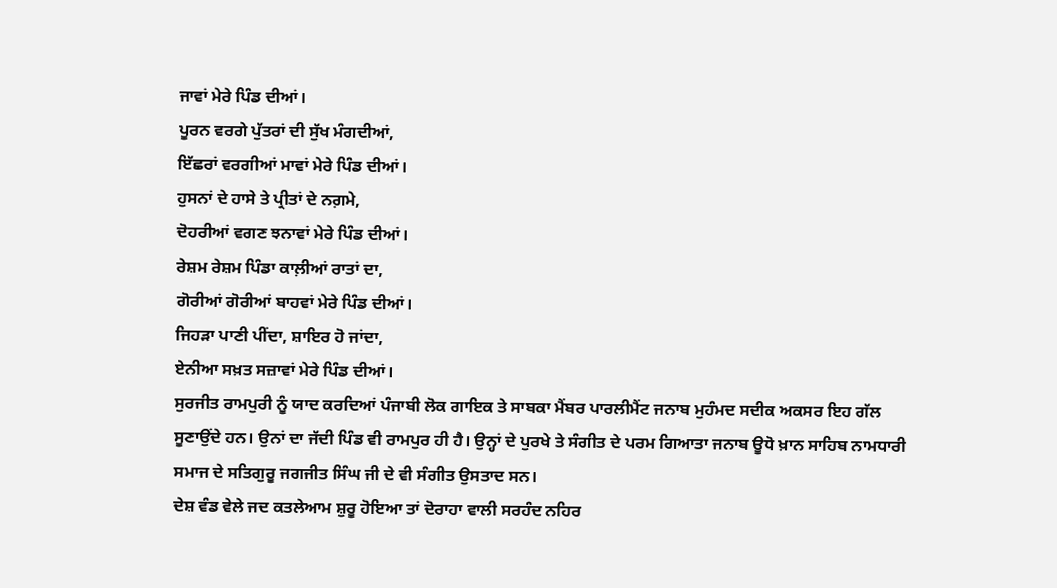ਜਾਵਾਂ ਮੇਰੇ ਪਿੰਡ ਦੀਆਂ।
ਪੂਰਨ ਵਰਗੇ ਪੁੱਤਰਾਂ ਦੀ ਸੁੱਖ ਮੰਗਦੀਆਂ,
ਇੱਛਰਾਂ ਵਰਗੀਆਂ ਮਾਵਾਂ ਮੇਰੇ ਪਿੰਡ ਦੀਆਂ।
ਹੁਸਨਾਂ ਦੇ ਹਾਸੇ ਤੇ ਪ੍ਰੀਤਾਂ ਦੇ ਨਗ਼ਮੇ,
ਦੋਹਰੀਆਂ ਵਗਣ ਝਨਾਵਾਂ ਮੇਰੇ ਪਿੰਡ ਦੀਆਂ।
ਰੇਸ਼ਮ ਰੇਸ਼ਮ ਪਿੰਡਾ ਕਾਲ਼ੀਆਂ ਰਾਤਾਂ ਦਾ,
ਗੋਰੀਆਂ ਗੋਰੀਆਂ ਬਾਹਵਾਂ ਮੇਰੇ ਪਿੰਡ ਦੀਆਂ।
ਜਿਹੜਾ ਪਾਣੀ ਪੀਂਦਾ, ਸ਼ਾਇਰ ਹੋ ਜਾਂਦਾ,
ਏਨੀਆ ਸਖ਼ਤ ਸਜ਼ਾਵਾਂ ਮੇਰੇ ਪਿੰਡ ਦੀਆਂ।
ਸੁਰਜੀਤ ਰਾਮਪੁਰੀ ਨੂੰ ਯਾਦ ਕਰਦਿਆਂ ਪੰਜਾਬੀ ਲੋਕ ਗਾਇਕ ਤੇ ਸਾਬਕਾ ਮੈਂਬਰ ਪਾਰਲੀਮੈਂਟ ਜਨਾਬ ਮੁਹੰਮਦ ਸਦੀਕ ਅਕਸਰ ਇਹ ਗੱਲ ਸੂਣਾਉਂਦੇ ਹਨ। ਉਨਾਂ ਦਾ ਜੱਦੀ ਪਿੰਡ ਵੀ ਰਾਮਪੁਰ ਹੀ ਹੈ। ਉਨ੍ਹਾਂ ਦੇ ਪੁਰਖੇ ਤੇ ਸੰਗੀਤ ਦੇ ਪਰਮ ਗਿਆਤਾ ਜਨਾਬ ਊਧੋ ਖ਼ਾਨ ਸਾਹਿਬ ਨਾਮਧਾਰੀ ਸਮਾਜ ਦੇ ਸਤਿਗੁਰੂ ਜਗਜੀਤ ਸਿੰਘ ਜੀ ਦੇ ਵੀ ਸੰਗੀਤ ਉਸਤਾਦ ਸਨ।
ਦੇਸ਼ ਵੰਡ ਵੇਲੇ ਜਦ ਕਤਲੇਆਮ ਸ਼ੁਰੂ ਹੋਇਆ ਤਾਂ ਦੋਰਾਹਾ ਵਾਲੀ ਸਰਹੰਦ ਨਹਿਰ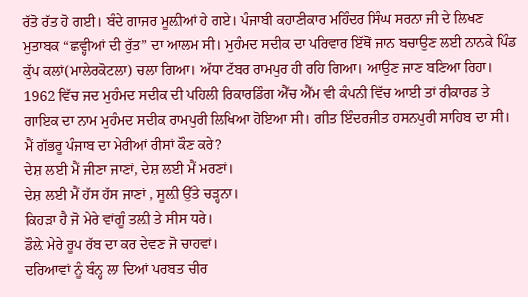ਰੱਤੋ ਰੱਤ ਹੋ ਗਈ। ਬੰਦੇ ਗਾਜਰ ਮੂਲ਼ੀਆਂ ਹੇ ਗਏ। ਪੰਜਾਬੀ ਕਹਾਣੀਕਾਰ ਮਹਿੰਦਰ ਸਿੰਘ ਸਰਨਾ ਜੀ ਦੇ ਲਿਖਣ ਮੁਤਾਬਕ “ਛਵ੍ਹੀਆਂ ਦੀ ਰੁੱਤ” ਦਾ ਆਲਮ ਸੀ। ਮੁਹੰਮਦ ਸਦੀਕ ਦਾ ਪਰਿਵਾਰ ਇੱਥੋਂ ਜਾਨ ਬਚਾਉਣ ਲਈ ਨਾਨਕੇ ਪਿੰਡ ਕੁੱਪ ਕਲਾਂ(ਮਾਲੇਰਕੋਟਲਾ) ਚਲਾ ਗਿਆ। ਅੱਧਾ ਟੱਬਰ ਰਾਮਪੁਰ ਹੀ ਰਹਿ ਗਿਆ। ਆਉਣ ਜਾਣ ਬਣਿਆ ਰਿਹਾ। 1962 ਵਿੱਚ ਜਦ ਮੁਹੰਮਦ ਸਦੀਕ ਦੀ ਪਹਿਲੀ ਰਿਕਾਰਡਿੰਗ ਐੱਚ ਐੱਮ ਵੀ ਕੰਪਨੀ ਵਿੱਚ ਆਈ ਤਾਂ ਰੀਕਾਰਡ ਤੇ ਗਾਇਕ ਦਾ ਨਾਮ ਮੁਹੰਮਦ ਸਦੀਕ ਰਾਮਪੁਰੀ ਲਿਖਿਆ ਹੋਇਆ ਸੀ। ਗੀਤ ਇੰਦਰਜੀਤ ਹਸਨਪੁਰੀ ਸਾਹਿਬ ਦਾ ਸੀ।
ਮੈਂ ਗੱਭਰੂ ਪੰਜਾਬ ਦਾ ਮੇਰੀਆਂ ਰੀਸਾਂ ਕੌਣ ਕਰੇ?
ਦੇਸ਼ ਲਈ ਮੈਂ ਜੀਣਾ ਜਾਣਾਂ, ਦੇਸ਼ ਲਈ ਮੈਂ ਮਰਣਾਂ।
ਦੇਸ਼ ਲਈ ਮੈਂ ਹੱਸ ਹੱਸ ਜਾਣਾਂ , ਸੂਲ਼ੀ ਉੱਤੇ ਚੜ੍ਹਨਾ।
ਕਿਹੜਾ ਹੈ ਜੋ ਮੇਰੇ ਵਾਂਗੂੰ ਤਲ਼ੀ ਤੇ ਸੀਸ ਧਰੇ।
ਡੌਲ਼ੇ ਮੇਰੇ ਰੂਪ ਰੱਬ ਦਾ ਕਰ ਦੇਵਣ ਜੋ ਚਾਹਵਾਂ।
ਦਰਿਆਵਾਂ ਨੂੰ ਬੰਨ੍ਹ ਲਾ ਦਿਆਂ ਪਰਬਤ ਚੀਰ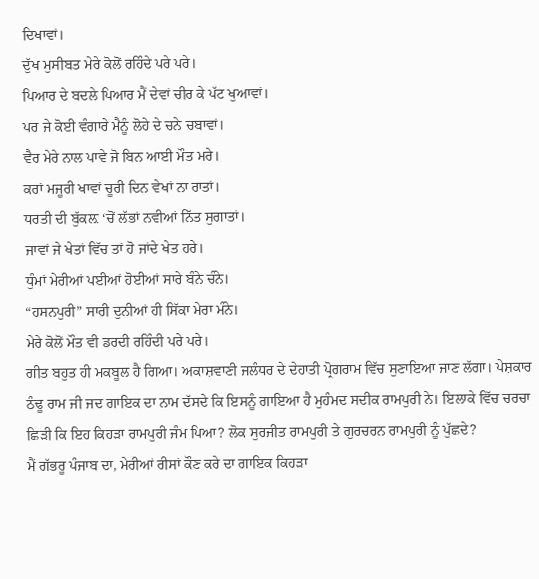ਦਿਖਾਵਾਂ।
ਦੁੱਖ ਮੁਸੀਬਤ ਮੇਰੇ ਕੋਲੋਂ ਰਹਿੰਦੇ ਪਰੇ ਪਰੇ।
ਪਿਆਰ ਦੇ ਬਦਲੇ ਪਿਆਰ ਮੈਂ ਦੇਵਾਂ ਚੀਰ ਕੇ ਪੱਟ ਖੁਆਵਾਂ।
ਪਰ ਜੇ ਕੋਈ ਵੰਗਾਰੇ ਮੈਨੂੰ ਲੋਹੇ ਦੇ ਚਨੇ ਚਬਾਵਾਂ।
ਵੈਰ ਮੇਰੇ ਨਾਲ ਪਾਵੇ ਜੋ ਬਿਨ ਆਈ ਮੌਤ ਮਰੇ।
ਕਰਾਂ ਮਜੂਰੀ ਖਾਵਾਂ ਚੂਰੀ ਦਿਨ ਵੇਖਾਂ ਨਾ ਰਾਤਾਂ।
ਧਰਤੀ ਦੀ ਬੁੱਕਲ਼ ‘ਚੋਂ ਲੱਭਾਂ ਨਵੀਆਂ ਨਿੱਤ ਸੁਗਾਤਾਂ।
ਜਾਵਾਂ ਜੇ ਖੇਤਾਂ ਵਿੱਚ ਤਾਂ ਹੋ ਜਾਂਦੇ ਖੇਤ ਹਰੇ।
ਧੁੰਮਾਂ ਮੇਰੀਆਂ ਪਈਆਂ ਹੋਈਆਂ ਸਾਰੇ ਬੰਨੇ ਚੰਨੇ।
“ਹਸਨਪੁਰੀ” ਸਾਰੀ ਦੁਨੀਆਂ ਹੀ ਸਿੱਕਾ ਮੇਰਾ ਮੰਨੇ।
ਮੇਰੇ ਕੋਲੋਂ ਮੌਤ ਵੀ ਡਰਦੀ ਰਹਿੰਦੀ ਪਰੇ ਪਰੇ।
ਗੀਤ ਬਹੁਤ ਹੀ ਮਕਬੂਲ ਹੈ ਗਿਆ। ਅਕਾਸ਼ਵਾਣੀ ਜਲੰਧਰ ਦੇ ਦੇਹਾਤੀ ਪ੍ਰੋਗਰਾਮ ਵਿੱਚ ਸੁਣਾਇਆ ਜਾਣ ਲੱਗਾ। ਪੇਸ਼ਕਾਰ ਠੰਢੂ ਰਾਮ ਜੀ ਜਦ ਗਾਇਕ ਦਾ ਨਾਮ ਦੱਸਦੇ ਕਿ ਇਸਨੂੰ ਗਾਇਆ ਹੈ ਮੁਹੰਮਦ ਸਦੀਕ ਰਾਮਪੁਰੀ ਨੇ। ਇਲਾਕੇ ਵਿੱਚ ਚਰਚਾ ਛਿੜੀ ਕਿ ਇਹ ਕਿਹੜਾ ਰਾਮਪੁਰੀ ਜੰਮ ਪਿਆ? ਲੋਕ ਸੁਰਜੀਤ ਰਾਮਪੁਰੀ ਤੇ ਗੁਰਚਰਨ ਰਾਮਪੁਰੀ ਨੂੰ ਪੁੱਛਦੇ?
ਮੈਂ ਗੱਭਰੂ ਪੰਜਾਬ ਦਾ, ਮੇਰੀਆਂ ਰੀਸਾਂ ਕੌਣ ਕਰੇ ਦਾ ਗਾਇਕ ਕਿਹੜਾ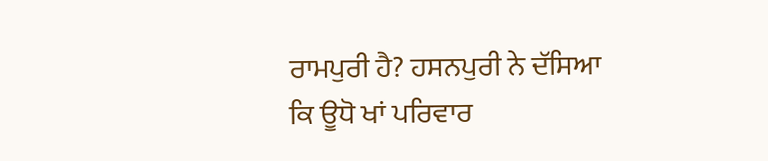ਰਾਮਪੁਰੀ ਹੈ? ਹਸਨਪੁਰੀ ਨੇ ਦੱਸਿਆ ਕਿ ਊਧੋ ਖਾਂ ਪਰਿਵਾਰ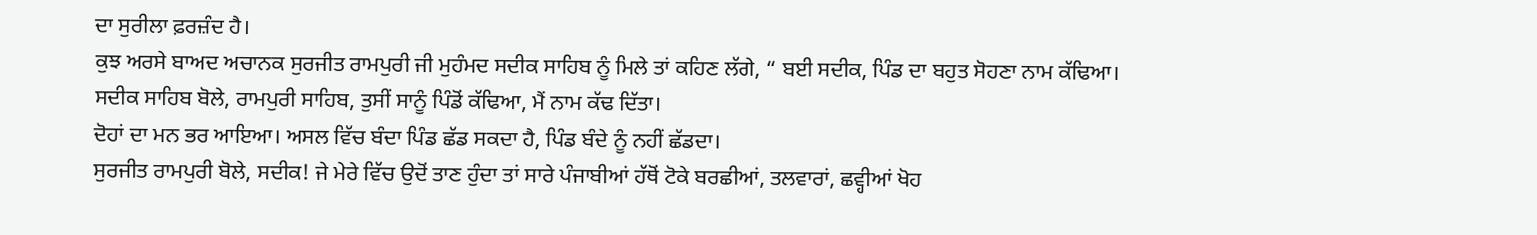ਦਾ ਸੁਰੀਲਾ ਫ਼ਰਜ਼ੰਦ ਹੈ।
ਕੁਝ ਅਰਸੇ ਬਾਅਦ ਅਚਾਨਕ ਸੁਰਜੀਤ ਰਾਮਪੁਰੀ ਜੀ ਮੁਹੰਮਦ ਸਦੀਕ ਸਾਹਿਬ ਨੂੰ ਮਿਲੇ ਤਾਂ ਕਹਿਣ ਲੱਗੇ, “ ਬਈ ਸਦੀਕ, ਪਿੰਡ ਦਾ ਬਹੁਤ ਸੋਹਣਾ ਨਾਮ ਕੱਢਿਆ।
ਸਦੀਕ ਸਾਹਿਬ ਬੋਲੇ, ਰਾਮਪੁਰੀ ਸਾਹਿਬ, ਤੁਸੀਂ ਸਾਨੂੰ ਪਿੰਡੋਂ ਕੱਢਿਆ, ਮੈਂ ਨਾਮ ਕੱਢ ਦਿੱਤਾ।
ਦੋਹਾਂ ਦਾ ਮਨ ਭਰ ਆਇਆ। ਅਸਲ ਵਿੱਚ ਬੰਦਾ ਪਿੰਡ ਛੱਡ ਸਕਦਾ ਹੈ, ਪਿੰਡ ਬੰਦੇ ਨੂੰ ਨਹੀਂ ਛੱਡਦਾ।
ਸੁਰਜੀਤ ਰਾਮਪੁਰੀ ਬੋਲੇ, ਸਦੀਕ! ਜੇ ਮੇਰੇ ਵਿੱਚ ਉਦੋਂ ਤਾਣ ਹੁੰਦਾ ਤਾਂ ਸਾਰੇ ਪੰਜਾਬੀਆਂ ਹੱਥੋਂ ਟੋਕੇ ਬਰਛੀਆਂ, ਤਲਵਾਰਾਂ, ਛਵ੍ਹੀਆਂ ਖੋਹ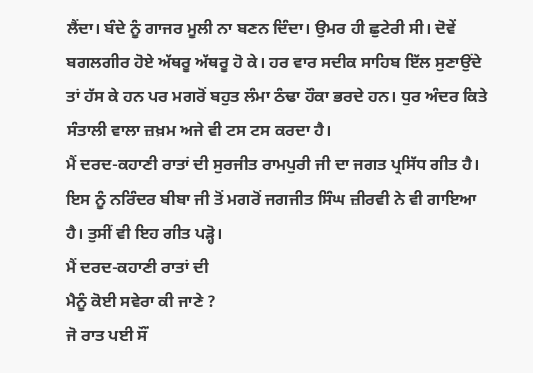ਲੈਂਦਾ। ਬੰਦੇ ਨੂੰ ਗਾਜਰ ਮੂਲੀ ਨਾ ਬਣਨ ਦਿੰਦਾ। ਉਮਰ ਹੀ ਛੁਟੇਰੀ ਸੀ। ਦੋਵੇਂ ਬਗਲਗੀਰ ਹੋਏ ਅੱਥਰੂ ਅੱਥਰੂ ਹੋ ਕੇ। ਹਰ ਵਾਰ ਸਦੀਕ ਸਾਹਿਬ ਇੱਲ ਸੁਣਾਉਂਦੇ ਤਾਂ ਹੱਸ ਕੇ ਹਨ ਪਰ ਮਗਰੋਂ ਬਹੁਤ ਲੰਮਾ ਠੰਢਾ ਹੌਕਾ ਭਰਦੇ ਹਨ। ਧੁਰ ਅੰਦਰ ਕਿਤੇ ਸੰਤਾਲੀ ਵਾਲਾ ਜ਼ਖ਼ਮ ਅਜੇ ਵੀ ਟਸ ਟਸ ਕਰਦਾ ਹੈ।
ਮੈਂ ਦਰਦ-ਕਹਾਣੀ ਰਾਤਾਂ ਦੀ ਸੁਰਜੀਤ ਰਾਮਪੁਰੀ ਜੀ ਦਾ ਜਗਤ ਪ੍ਰਸਿੱਧ ਗੀਤ ਹੈ। ਇਸ ਨੂੰ ਨਰਿੰਦਰ ਬੀਬਾ ਜੀ ਤੋਂ ਮਗਰੋਂ ਜਗਜੀਤ ਸਿੰਘ ਜ਼ੀਰਵੀ ਨੇ ਵੀ ਗਾਇਆ ਹੈ। ਤੁਸੀਂ ਵੀ ਇਹ ਗੀਤ ਪੜ੍ਹੋ।
ਮੈਂ ਦਰਦ-ਕਹਾਣੀ ਰਾਤਾਂ ਦੀ
ਮੈਨੂੰ ਕੋਈ ਸਵੇਰਾ ਕੀ ਜਾਣੇ ?
ਜੋ ਰਾਤ ਪਈ ਸੌਂ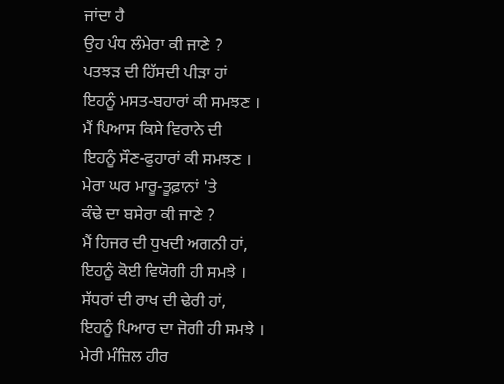ਜਾਂਦਾ ਹੈ
ਉਹ ਪੰਧ ਲੰਮੇਰਾ ਕੀ ਜਾਣੇ ?
ਪਤਝੜ ਦੀ ਹਿੱਸਦੀ ਪੀੜਾ ਹਾਂ
ਇਹਨੂੰ ਮਸਤ-ਬਹਾਰਾਂ ਕੀ ਸਮਝਣ ।
ਮੈਂ ਪਿਆਸ ਕਿਸੇ ਵਿਰਾਨੇ ਦੀ
ਇਹਨੂੰ ਸੌਣ-ਫੁਹਾਰਾਂ ਕੀ ਸਮਝਣ ।
ਮੇਰਾ ਘਰ ਮਾਰੂ-ਤੂਫ਼ਾਨਾਂ 'ਤੇ
ਕੰਢੇ ਦਾ ਬਸੇਰਾ ਕੀ ਜਾਣੇ ?
ਮੈਂ ਹਿਜਰ ਦੀ ਧੁਖਦੀ ਅਗਨੀ ਹਾਂ,
ਇਹਨੂੰ ਕੋਈ ਵਿਯੋਗੀ ਹੀ ਸਮਝੇ ।
ਸੱਧਰਾਂ ਦੀ ਰਾਖ ਦੀ ਢੇਰੀ ਹਾਂ,
ਇਹਨੂੰ ਪਿਆਰ ਦਾ ਜੋਗੀ ਹੀ ਸਮਝੇ ।
ਮੇਰੀ ਮੰਜ਼ਿਲ ਹੀਰ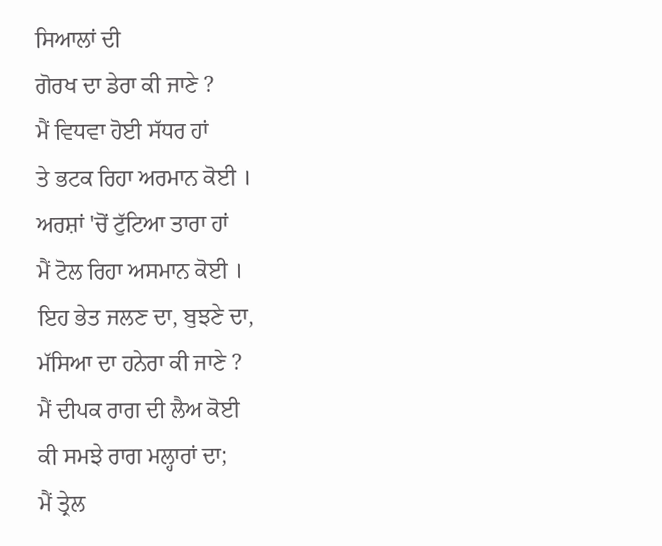ਸਿਆਲਾਂ ਦੀ
ਗੋਰਖ ਦਾ ਡੇਰਾ ਕੀ ਜਾਣੇ ?
ਮੈਂ ਵਿਧਵਾ ਹੋਈ ਸੱਧਰ ਹਾਂ
ਤੇ ਭਟਕ ਰਿਹਾ ਅਰਮਾਨ ਕੋਈ ।
ਅਰਸ਼ਾਂ 'ਚੋਂ ਟੁੱਟਿਆ ਤਾਰਾ ਹਾਂ
ਮੈਂ ਟੋਲ ਰਿਹਾ ਅਸਮਾਨ ਕੋਈ ।
ਇਹ ਭੇਤ ਜਲਣ ਦਾ, ਬੁਝਣੇ ਦਾ,
ਮੱਸਿਆ ਦਾ ਹਨੇਰਾ ਕੀ ਜਾਣੇ ?
ਮੈਂ ਦੀਪਕ ਰਾਗ ਦੀ ਲੈਅ ਕੋਈ
ਕੀ ਸਮਝੇ ਰਾਗ ਮਲ੍ਹਾਰਾਂ ਦਾ;
ਮੈਂ ਤ੍ਰੇਲ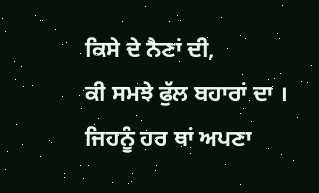ਕਿਸੇ ਦੇ ਨੈਣਾਂ ਦੀ,
ਕੀ ਸਮਝੇ ਫੁੱਲ ਬਹਾਰਾਂ ਦਾ ।
ਜਿਹਨੂੰ ਹਰ ਥਾਂ ਅਪਣਾ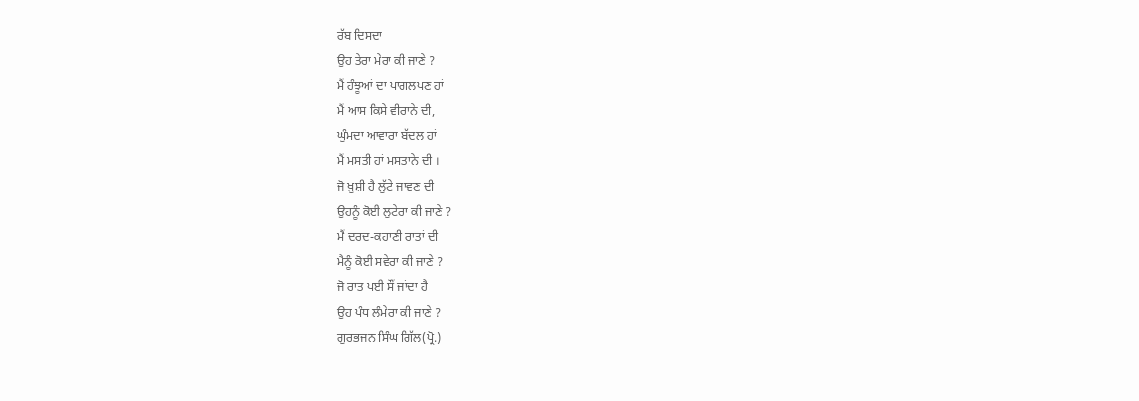ਰੱਬ ਦਿਸਦਾ
ਉਹ ਤੇਰਾ ਮੇਰਾ ਕੀ ਜਾਣੇ ?
ਮੈਂ ਹੰਝੂਆਂ ਦਾ ਪਾਗਲਪਣ ਹਾਂ
ਮੈਂ ਆਸ ਕਿਸੇ ਵੀਰਾਨੇ ਦੀ,
ਘੁੰਮਦਾ ਆਵਾਰਾ ਬੱਦਲ ਹਾਂ
ਮੈਂ ਮਸਤੀ ਹਾਂ ਮਸਤਾਨੇ ਦੀ ।
ਜੋ ਖ਼ੁਸ਼ੀ ਹੈ ਲੁੱਟੇ ਜਾਵਣ ਦੀ
ਉਹਨੂੰ ਕੋਈ ਲੁਟੇਰਾ ਕੀ ਜਾਣੇ ?
ਮੈਂ ਦਰਦ-ਕਹਾਣੀ ਰਾਤਾਂ ਦੀ
ਮੈਨੂੰ ਕੋਈ ਸਵੇਰਾ ਕੀ ਜਾਣੇ ?
ਜੋ ਰਾਤ ਪਈ ਸੌਂ ਜਾਂਦਾ ਹੈ
ਉਹ ਪੰਧ ਲੰਮੇਰਾ ਕੀ ਜਾਣੇ ?
ਗੁਰਭਜਨ ਸਿੰਘ ਗਿੱਲ(ਪ੍ਰੋ.)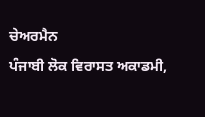ਚੇਅਰਮੈਨ
ਪੰਜਾਬੀ ਲੋਕ ਵਿਰਾਸਤ ਅਕਾਡਮੀ,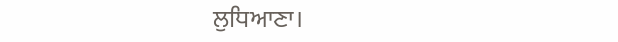ਲੁਧਿਆਣਾ।